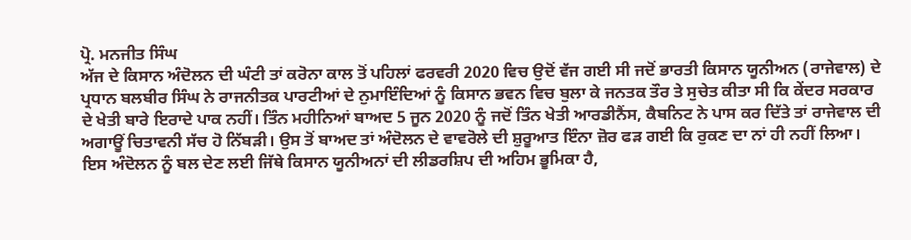ਪ੍ਰੋ. ਮਨਜੀਤ ਸਿੰਘ
ਅੱਜ ਦੇ ਕਿਸਾਨ ਅੰਦੋਲਨ ਦੀ ਘੰਟੀ ਤਾਂ ਕਰੋਨਾ ਕਾਲ ਤੋਂ ਪਹਿਲਾਂ ਫਰਵਰੀ 2020 ਵਿਚ ਉਦੋਂ ਵੱਜ ਗਈ ਸੀ ਜਦੋਂ ਭਾਰਤੀ ਕਿਸਾਨ ਯੂਨੀਅਨ (ਰਾਜੇਵਾਲ) ਦੇ ਪ੍ਰਧਾਨ ਬਲਬੀਰ ਸਿੰਘ ਨੇ ਰਾਜਨੀਤਕ ਪਾਰਟੀਆਂ ਦੇ ਨੁਮਾਇੰਦਿਆਂ ਨੂੰ ਕਿਸਾਨ ਭਵਨ ਵਿਚ ਬੁਲਾ ਕੇ ਜਨਤਕ ਤੌਰ ਤੇ ਸੁਚੇਤ ਕੀਤਾ ਸੀ ਕਿ ਕੇਂਦਰ ਸਰਕਾਰ ਦੇ ਖੇਤੀ ਬਾਰੇ ਇਰਾਦੇ ਪਾਕ ਨਹੀਂ। ਤਿੰਨ ਮਹੀਨਿਆਂ ਬਾਅਦ 5 ਜੂਨ 2020 ਨੂੰ ਜਦੋਂ ਤਿੰਨ ਖੇਤੀ ਆਰਡੀਨੈਂਸ, ਕੈਬਨਿਟ ਨੇ ਪਾਸ ਕਰ ਦਿੱਤੇ ਤਾਂ ਰਾਜੇਵਾਲ ਦੀ ਅਗਾਊਂ ਚਿਤਾਵਨੀ ਸੱਚ ਹੋ ਨਿੱਬੜੀ। ਉਸ ਤੋਂ ਬਾਅਦ ਤਾਂ ਅੰਦੋਲਨ ਦੇ ਵਾਵਰੋਲੇ ਦੀ ਸ਼ੁਰੂਆਤ ਇੰਨਾ ਜ਼ੋਰ ਫੜ ਗਈ ਕਿ ਰੁਕਣ ਦਾ ਨਾਂ ਹੀ ਨਹੀਂ ਲਿਆ।
ਇਸ ਅੰਦੋਲਨ ਨੂੰ ਬਲ ਦੇਣ ਲਈ ਜਿੱਥੇ ਕਿਸਾਨ ਯੂਨੀਅਨਾਂ ਦੀ ਲੀਡਰਸ਼ਿਪ ਦੀ ਅਹਿਮ ਭੂਮਿਕਾ ਹੈ,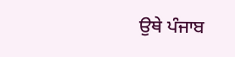ਉਥੇ ਪੰਜਾਬ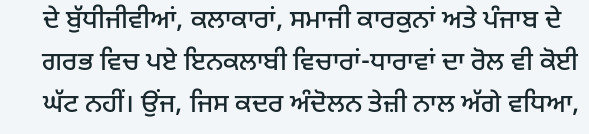ਦੇ ਬੁੱਧੀਜੀਵੀਆਂ, ਕਲਾਕਾਰਾਂ, ਸਮਾਜੀ ਕਾਰਕੁਨਾਂ ਅਤੇ ਪੰਜਾਬ ਦੇ ਗਰਭ ਵਿਚ ਪਏ ਇਨਕਲਾਬੀ ਵਿਚਾਰਾਂ-ਧਾਰਾਵਾਂ ਦਾ ਰੋਲ ਵੀ ਕੋਈ ਘੱਟ ਨਹੀਂ। ਉਂਜ, ਜਿਸ ਕਦਰ ਅੰਦੋਲਨ ਤੇਜ਼ੀ ਨਾਲ ਅੱਗੇ ਵਧਿਆ,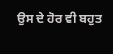ਉਸ ਦੇ ਹੋਰ ਵੀ ਬਹੁਤ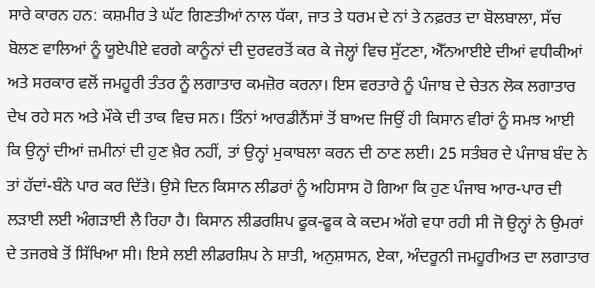ਸਾਰੇ ਕਾਰਨ ਹਨ: ਕਸ਼ਮੀਰ ਤੇ ਘੱਟ ਗਿਣਤੀਆਂ ਨਾਲ ਧੱਕਾ, ਜਾਤ ਤੇ ਧਰਮ ਦੇ ਨਾਂ ਤੇ ਨਫ਼ਰਤ ਦਾ ਬੋਲਬਾਲਾ, ਸੱਚ ਬੋਲਣ ਵਾਲਿਆਂ ਨੂੰ ਯੂਏਪੀਏ ਵਰਗੇ ਕਾਨੂੰਨਾਂ ਦੀ ਦੁਰਵਰਤੋਂ ਕਰ ਕੇ ਜੇਲ੍ਹਾਂ ਵਿਚ ਸੁੱਟਣਾ, ਐੱਨਆਈਏ ਦੀਆਂ ਵਧੀਕੀਆਂ ਅਤੇ ਸਰਕਾਰ ਵਲੋਂ ਜਮਹੂਰੀ ਤੰਤਰ ਨੂੰ ਲਗਾਤਾਰ ਕਮਜ਼ੋਰ ਕਰਨਾ। ਇਸ ਵਰਤਾਰੇ ਨੂੰ ਪੰਜਾਬ ਦੇ ਚੇਤਨ ਲੋਕ ਲਗਾਤਾਰ ਦੇਖ ਰਹੇ ਸਨ ਅਤੇ ਮੌਕੇ ਦੀ ਤਾਕ ਵਿਚ ਸਨ। ਤਿੰਨਾਂ ਆਰਡੀਨੈਂਸਾਂ ਤੋਂ ਬਾਅਦ ਜਿਉਂ ਹੀ ਕਿਸਾਨ ਵੀਰਾਂ ਨੂੰ ਸਮਝ ਆਈ ਕਿ ਉਨ੍ਹਾਂ ਦੀਆਂ ਜ਼ਮੀਨਾਂ ਦੀ ਹੁਣ ਖ਼ੈਰ ਨਹੀਂ, ਤਾਂ ਉਨ੍ਹਾਂ ਮੁਕਾਬਲਾ ਕਰਨ ਦੀ ਠਾਣ ਲਈ। 25 ਸਤੰਬਰ ਦੇ ਪੰਜਾਬ ਬੰਦ ਨੇ ਤਾਂ ਹੱਦਾਂ-ਬੰਨੇ ਪਾਰ ਕਰ ਦਿੱਤੇ। ਉਸੇ ਦਿਨ ਕਿਸਾਨ ਲੀਡਰਾਂ ਨੂੰ ਅਹਿਸਾਸ ਹੋ ਗਿਆ ਕਿ ਹੁਣ ਪੰਜਾਬ ਆਰ-ਪਾਰ ਦੀ ਲੜਾਈ ਲਈ ਅੰਗੜਾਈ ਲੈ ਰਿਹਾ ਹੈ। ਕਿਸਾਨ ਲੀਡਰਸ਼ਿਪ ਫੂਕ-ਫੂਕ ਕੇ ਕਦਮ ਅੱਗੇ ਵਧਾ ਰਹੀ ਸੀ ਜੋ ਉਨ੍ਹਾਂ ਨੇ ਉਮਰਾਂ ਦੇ ਤਜਰਬੇ ਤੋਂ ਸਿੱਖਿਆ ਸੀ। ਇਸੇ ਲਈ ਲੀਡਰਸ਼ਿਪ ਨੇ ਸ਼ਾਤੀ, ਅਨੁਸ਼ਾਸਨ, ਏਕਾ, ਅੰਦਰੂਨੀ ਜਮਹੂਰੀਅਤ ਦਾ ਲਗਾਤਾਰ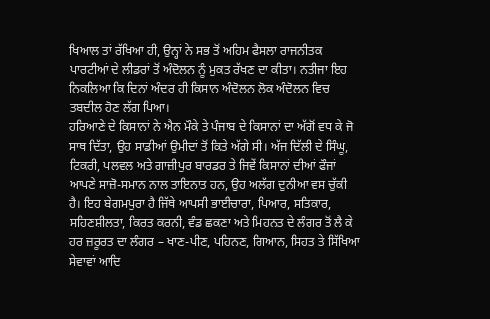ਖਿਆਲ ਤਾਂ ਰੱਖਿਆ ਹੀ, ਉਨ੍ਹਾਂ ਨੇ ਸਭ ਤੋਂ ਅਹਿਮ ਫੈਸਲਾ ਰਾਜਨੀਤਕ ਪਾਰਟੀਆਂ ਦੇ ਲੀਡਰਾਂ ਤੋਂ ਅੰਦੋਲਨ ਨੂੰ ਮੁਕਤ ਰੱਖਣ ਦਾ ਕੀਤਾ। ਨਤੀਜਾ ਇਹ ਨਿਕਲਿਆ ਕਿ ਦਿਨਾਂ ਅੰਦਰ ਹੀ ਕਿਸਾਨ ਅੰਦੋਲਨ ਲੋਕ ਅੰਦੋਲਨ ਵਿਚ ਤਬਦੀਲ ਹੋਣ ਲੱਗ ਪਿਆ।
ਹਰਿਆਣੇ ਦੇ ਕਿਸਾਨਾਂ ਨੇ ਐਨ ਮੌਕੇ ਤੇ ਪੰਜਾਬ ਦੇ ਕਿਸਾਨਾਂ ਦਾ ਅੱਗੋਂ ਵਧ ਕੇ ਜੋ ਸਾਥ ਦਿੱਤਾ, ਉਹ ਸਾਡੀਆਂ ਉਮੀਦਾਂ ਤੋਂ ਕਿਤੇ ਅੱਗੇ ਸੀ। ਅੱਜ ਦਿੱਲੀ ਦੇ ਸਿੰਘੂ, ਟਿਕਰੀ, ਪਲਵਲ ਅਤੇ ਗਾਜ਼ੀਪੁਰ ਬਾਰਡਰ ਤੇ ਜਿਵੇਂ ਕਿਸਾਨਾਂ ਦੀਆਂ ਫੌਜਾਂ ਆਪਣੇ ਸਾਜ਼ੋ-ਸਮਾਨ ਨਾਲ ਤਾਇਨਾਤ ਹਨ, ਉਹ ਅਲੱਗ ਦੁਨੀਆ ਵਸ ਚੁੱਕੀ ਹੈ। ਇਹ ਬੇਗਮਪੁਰਾ ਹੈ ਜਿੱਥੇ ਆਪਸੀ ਭਾਈਚਾਰਾ, ਪਿਆਰ, ਸਤਿਕਾਰ, ਸਹਿਣਸ਼ੀਲਤਾ, ਕਿਰਤ ਕਰਨੀ, ਵੰਡ ਛਕਣਾ ਅਤੇ ਮਿਹਨਤ ਦੇ ਲੰਗਰ ਤੋਂ ਲੈ ਕੇ ਹਰ ਜ਼ਰੂਰਤ ਦਾ ਲੰਗਰ – ਖਾਣ-ਪੀਣ, ਪਹਿਨਣ, ਗਿਆਨ, ਸਿਹਤ ਤੇ ਸਿੱਖਿਆ ਸੇਵਾਵਾਂ ਆਦਿ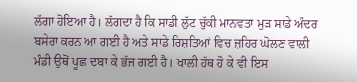ਲੱਗਾ ਹੋਇਆ ਹੈ। ਲੱਗਦਾ ਹੈ ਕਿ ਸਾਡੀ ਲੁੱਟ ਚੁੱਕੀ ਮਾਨਵਤਾ ਮੁੜ ਸਾਡੇ ਅੰਦਰ ਬਸੇਰਾ ਕਰਨ ਆ ਗਈ ਹੈ ਅਤੇ ਸਾਡੇ ਰਿਸ਼ਤਿਆਂ ਵਿਚ ਜ਼ਹਿਰ ਘੋਲਣ ਵਾਲੀ ਮੰਡੀ ਉਥੋਂ ਪੂਛ ਦਬਾ ਕੇ ਭੱਜ ਗਈ ਹੈ। ਖਾਲੀ ਹੱਥ ਹੋ ਕੇ ਵੀ ਇਸ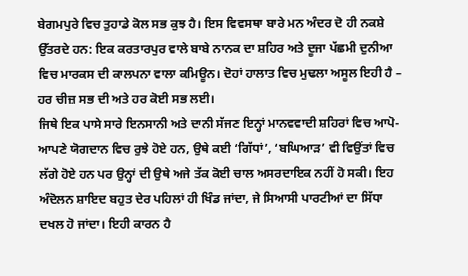ਬੇਗਮਪੁਰੇ ਵਿਚ ਤੁਹਾਡੇ ਕੋਲ ਸਭ ਕੁਝ ਹੈ। ਇਸ ਵਿਵਸਥਾ ਬਾਰੇ ਮਨ ਅੰਦਰ ਦੋ ਹੀ ਨਕਸ਼ੇ ਉੱਤਰਦੇ ਹਨ: ਇਕ ਕਰਤਾਰਪੁਰ ਵਾਲੇ ਬਾਬੇ ਨਾਨਕ ਦਾ ਸ਼ਹਿਰ ਅਤੇ ਦੂਜਾ ਪੱਛਮੀ ਦੁਨੀਆ ਵਿਚ ਮਾਰਕਸ ਦੀ ਕਾਲਪਨਾ ਵਾਲਾ ਕਮਿਊਨ। ਦੋਹਾਂ ਹਾਲਾਤ ਵਿਚ ਮੁਢਲਾ ਅਸੂਲ ਇਹੀ ਹੈ – ਹਰ ਚੀਜ਼ ਸਭ ਦੀ ਅਤੇ ਹਰ ਕੋਈ ਸਭ ਲਈ।
ਜਿਥੇ ਇਕ ਪਾਸੇ ਸਾਰੇ ਇਨਸਾਨੀ ਅਤੇ ਦਾਨੀ ਸੱਜਣ ਇਨ੍ਹਾਂ ਮਾਨਵਵਾਦੀ ਸ਼ਹਿਰਾਂ ਵਿਚ ਆਪੋ-ਆਪਣੇ ਯੋਗਦਾਨ ਵਿਚ ਰੁਝੇ ਹੋਏ ਹਨ, ਉਥੇ ਕਈ ‘ਗਿੱਧਾਂ’, ‘ਬਘਿਆੜ’ ਵੀ ਵਿਉਂਤਾਂ ਵਿਚ ਲੱਗੇ ਹੋਏ ਹਨ ਪਰ ਉਨ੍ਹਾਂ ਦੀ ਉਥੇ ਅਜੇ ਤੱਕ ਕੋਈ ਚਾਲ ਅਸਰਦਾਇਕ ਨਹੀਂ ਹੋ ਸਕੀ। ਇਹ ਅੰਦੋਲਨ ਸ਼ਾਇਦ ਬਹੁਤ ਦੇਰ ਪਹਿਲਾਂ ਹੀ ਖਿੰਡ ਜਾਂਦਾ, ਜੇ ਸਿਆਸੀ ਪਾਰਟੀਆਂ ਦਾ ਸਿੱਧਾ ਦਖਲ ਹੋ ਜਾਂਦਾ। ਇਹੀ ਕਾਰਨ ਹੈ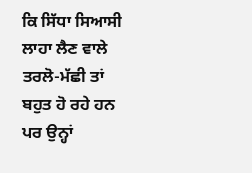ਕਿ ਸਿੱਧਾ ਸਿਆਸੀ ਲਾਹਾ ਲੈਣ ਵਾਲੇ ਤਰਲੋ-ਮੱਛੀ ਤਾਂ ਬਹੁਤ ਹੋ ਰਹੇ ਹਨ ਪਰ ਉਨ੍ਹਾਂ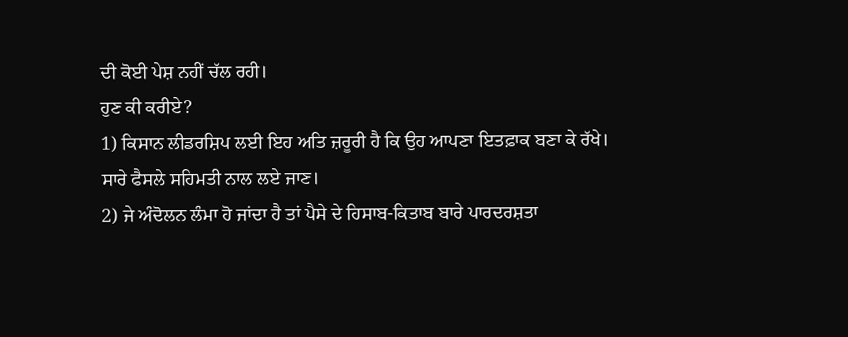ਦੀ ਕੋਈ ਪੇਸ਼ ਨਹੀਂ ਚੱਲ ਰਹੀ।
ਹੁਣ ਕੀ ਕਰੀਏ?
1) ਕਿਸਾਨ ਲੀਡਰਸ਼ਿਪ ਲਈ ਇਹ ਅਤਿ ਜ਼ਰੂਰੀ ਹੈ ਕਿ ਉਹ ਆਪਣਾ ਇਤਫ਼ਾਕ ਬਣਾ ਕੇ ਰੱਖੇ। ਸਾਰੇ ਫੈਸਲੇ ਸਹਿਮਤੀ ਨਾਲ ਲਏ ਜਾਣ।
2) ਜੇ ਅੰਦੋਲਨ ਲੰਮਾ ਹੋ ਜਾਂਦਾ ਹੈ ਤਾਂ ਪੈਸੇ ਦੇ ਹਿਸਾਬ-ਕਿਤਾਬ ਬਾਰੇ ਪਾਰਦਰਸ਼ਤਾ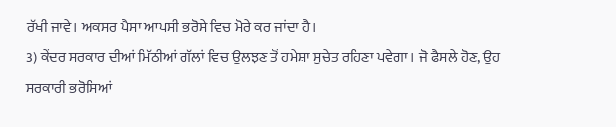ਰੱਖੀ ਜਾਵੇ। ਅਕਸਰ ਪੈਸਾ ਆਪਸੀ ਭਰੋਸੇ ਵਿਚ ਮੋਰੇ ਕਰ ਜਾਂਦਾ ਹੈ।
3) ਕੇਂਦਰ ਸਰਕਾਰ ਦੀਆਂ ਮਿੱਠੀਆਂ ਗੱਲਾਂ ਵਿਚ ਉਲਝਣ ਤੋਂ ਹਮੇਸ਼ਾ ਸੁਚੇਤ ਰਹਿਣਾ ਪਵੇਗਾ। ਜੋ ਫੈਸਲੇ ਹੋਣ, ਉਹ ਸਰਕਾਰੀ ਭਰੋਸਿਆਂ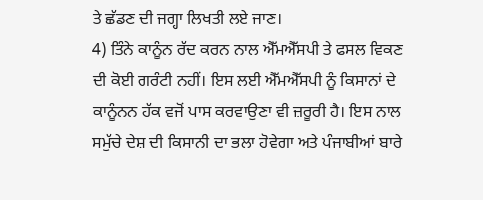ਤੇ ਛੱਡਣ ਦੀ ਜਗ੍ਹਾ ਲਿਖਤੀ ਲਏ ਜਾਣ।
4) ਤਿੰਨੇ ਕਾਨੂੰਨ ਰੱਦ ਕਰਨ ਨਾਲ ਐੱਮਐੱਸਪੀ ਤੇ ਫਸਲ ਵਿਕਣ ਦੀ ਕੋਈ ਗਰੰਟੀ ਨਹੀਂ। ਇਸ ਲਈ ਐੱਮਐੱਸਪੀ ਨੂੰ ਕਿਸਾਨਾਂ ਦੇ ਕਾਨੂੰਨਨ ਹੱਕ ਵਜੋਂ ਪਾਸ ਕਰਵਾਉਣਾ ਵੀ ਜ਼ਰੂਰੀ ਹੈ। ਇਸ ਨਾਲ ਸਮੁੱਚੇ ਦੇਸ਼ ਦੀ ਕਿਸਾਨੀ ਦਾ ਭਲਾ ਹੋਵੇਗਾ ਅਤੇ ਪੰਜਾਬੀਆਂ ਬਾਰੇ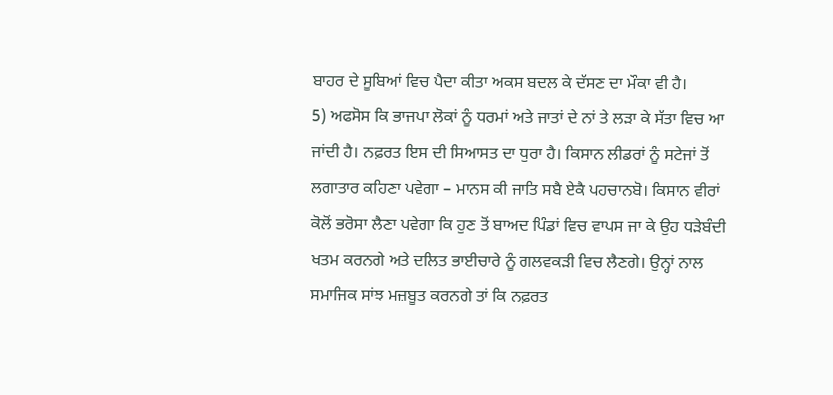ਬਾਹਰ ਦੇ ਸੂਬਿਆਂ ਵਿਚ ਪੈਦਾ ਕੀਤਾ ਅਕਸ ਬਦਲ ਕੇ ਦੱਸਣ ਦਾ ਮੌਕਾ ਵੀ ਹੈ।
5) ਅਫਸੋਸ ਕਿ ਭਾਜਪਾ ਲੋਕਾਂ ਨੂੰ ਧਰਮਾਂ ਅਤੇ ਜਾਤਾਂ ਦੇ ਨਾਂ ਤੇ ਲੜਾ ਕੇ ਸੱਤਾ ਵਿਚ ਆ ਜਾਂਦੀ ਹੈ। ਨਫ਼ਰਤ ਇਸ ਦੀ ਸਿਆਸਤ ਦਾ ਧੁਰਾ ਹੈ। ਕਿਸਾਨ ਲੀਡਰਾਂ ਨੂੰ ਸਟੇਜਾਂ ਤੋਂ ਲਗਾਤਾਰ ਕਹਿਣਾ ਪਵੇਗਾ – ਮਾਨਸ ਕੀ ਜਾਤਿ ਸਬੈ ਏਕੈ ਪਹਚਾਨਬੋ। ਕਿਸਾਨ ਵੀਰਾਂ ਕੋਲੋਂ ਭਰੋਸਾ ਲੈਣਾ ਪਵੇਗਾ ਕਿ ਹੁਣ ਤੋਂ ਬਾਅਦ ਪਿੰਡਾਂ ਵਿਚ ਵਾਪਸ ਜਾ ਕੇ ਉਹ ਧੜੇਬੰਦੀ ਖਤਮ ਕਰਨਗੇ ਅਤੇ ਦਲਿਤ ਭਾਈਚਾਰੇ ਨੂੰ ਗਲਵਕੜੀ ਵਿਚ ਲੈਣਗੇ। ਉਨ੍ਹਾਂ ਨਾਲ ਸਮਾਜਿਕ ਸਾਂਝ ਮਜ਼ਬੂਤ ਕਰਨਗੇ ਤਾਂ ਕਿ ਨਫ਼ਰਤ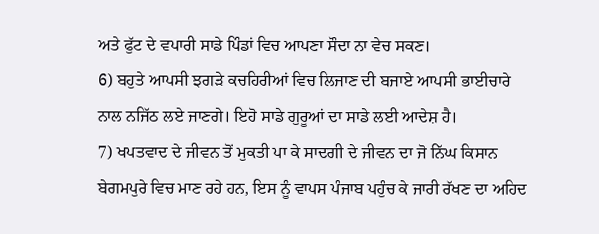ਅਤੇ ਫੁੱਟ ਦੇ ਵਪਾਰੀ ਸਾਡੇ ਪਿੰਡਾਂ ਵਿਚ ਆਪਣਾ ਸੌਦਾ ਨਾ ਵੇਚ ਸਕਣ।
6) ਬਹੁਤੇ ਆਪਸੀ ਝਗੜੇ ਕਚਹਿਰੀਆਂ ਵਿਚ ਲਿਜਾਣ ਦੀ ਬਜਾਏ ਆਪਸੀ ਭਾਈਚਾਰੇ ਨਾਲ ਨਜਿੱਠ ਲਏ ਜਾਣਗੇ। ਇਹੋ ਸਾਡੇ ਗੁਰੂਆਂ ਦਾ ਸਾਡੇ ਲਈ ਆਦੇਸ਼ ਹੈ।
7) ਖਪਤਵਾਦ ਦੇ ਜੀਵਨ ਤੋਂ ਮੁਕਤੀ ਪਾ ਕੇ ਸਾਦਗੀ ਦੇ ਜੀਵਨ ਦਾ ਜੋ ਨਿੱਘ ਕਿਸਾਨ ਬੇਗਮਪੁਰੇ ਵਿਚ ਮਾਣ ਰਹੇ ਹਨ, ਇਸ ਨੂੰ ਵਾਪਸ ਪੰਜਾਬ ਪਹੁੰਚ ਕੇ ਜਾਰੀ ਰੱਖਣ ਦਾ ਅਹਿਦ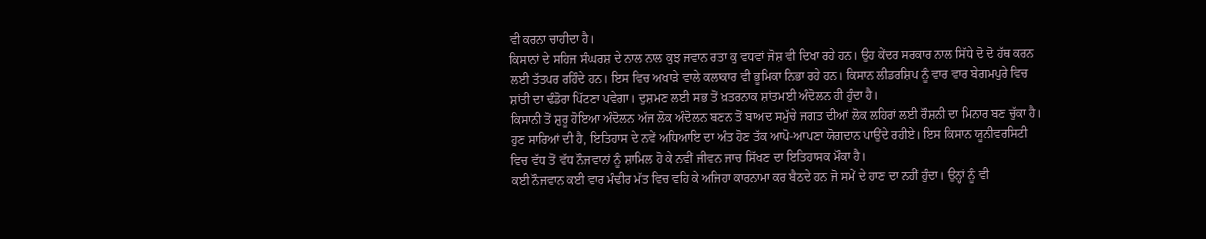ਵੀ ਕਰਨਾ ਚਾਹੀਦਾ ਹੈ।
ਕਿਸਾਨਾਂ ਦੇ ਸਹਿਜ ਸੰਘਰਸ਼ ਦੇ ਨਾਲ ਨਾਲ ਕੁਝ ਜਵਾਨ ਰਤਾ ਕੁ ਵਧਵਾਂ ਜੋਸ਼ ਵੀ ਦਿਖਾ ਰਹੇ ਹਨ। ਉਹ ਕੇਂਦਰ ਸਰਕਾਰ ਨਾਲ ਸਿੱਧੇ ਦੋ ਦੋ ਹੱਥ ਕਰਨ ਲਈ ਤੱਤਪਰ ਰਹਿੰਦੇ ਹਨ। ਇਸ ਵਿਚ ਅਖਾੜੇ ਵਾਲੇ ਕਲਾਕਾਰ ਵੀ ਭੂਮਿਕਾ ਨਿਭਾ ਰਹੇ ਹਨ। ਕਿਸਾਨ ਲੀਡਰਸ਼ਿਪ ਨੂੰ ਵਾਰ ਵਾਰ ਬੇਗਮਪੁਰੇ ਵਿਚ ਸ਼ਾਂਤੀ ਦਾ ਢੰਡੋਰਾ ਪਿੱਟਣਾ ਪਵੇਗਾ। ਦੁਸ਼ਮਣ ਲਈ ਸਭ ਤੋਂ ਖ਼ਤਰਨਾਕ ਸ਼ਾਂਤਮਈ ਅੰਦੋਲਨ ਹੀ ਹੁੰਦਾ ਹੈ।
ਕਿਸਾਨੀ ਤੋਂ ਸ਼ੁਰੂ ਹੋਇਆ ਅੰਦੋਲਨ ਅੱਜ ਲੋਕ ਅੰਦੋਲਨ ਬਣਨ ਤੋਂ ਬਾਅਦ ਸਮੁੱਚੇ ਜਗਤ ਦੀਆਂ ਲੋਕ ਲਹਿਰਾਂ ਲਈ ਰੌਸ਼ਨੀ ਦਾ ਮਿਨਾਰ ਬਣ ਚੁੱਕਾ ਹੈ। ਹੁਣ ਸਾਰਿਆਂ ਦੀ ਹੈ, ਇਤਿਹਾਸ ਦੇ ਨਵੇਂ ਅਧਿਆਇ ਦਾ ਅੰਤ ਹੋਣ ਤੱਕ ਆਪੋ-ਆਪਣਾ ਯੋਗਦਾਨ ਪਾਉਂਦੇ ਰਹੀਏ। ਇਸ ਕਿਸਾਨ ਯੂਨੀਵਰਸਿਟੀ ਵਿਚ ਵੱਧ ਤੋਂ ਵੱਧ ਨੌਜਵਾਨਾਂ ਨੂੰ ਸ਼ਾਮਿਲ ਹੋ ਕੇ ਨਵੀਂ ਜੀਵਨ ਜਾਚ ਸਿੱਖਣ ਦਾ ਇਤਿਹਾਸਕ ਮੌਕਾ ਹੈ।
ਕਈ ਨੌਜਵਾਨ ਕਈ ਵਾਰ ਮੰਢੀਰ ਮੱਤ ਵਿਚ ਵਹਿ ਕੇ ਅਜਿਹਾ ਕਾਰਨਾਮਾ ਕਰ ਬੈਠਦੇ ਹਨ ਜੋ ਸਮੇਂ ਦੇ ਹਾਣ ਦਾ ਨਹੀਂ ਹੁੰਦਾ। ਉਨ੍ਹਾਂ ਨੂੰ ਵੀ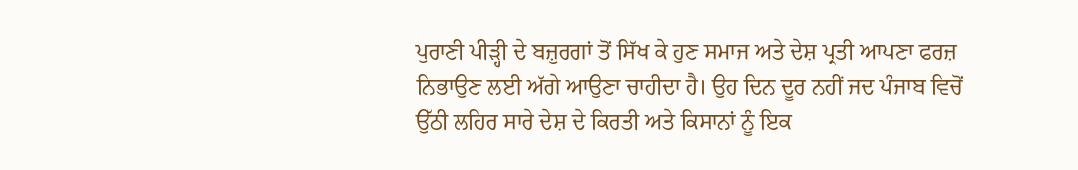ਪੁਰਾਣੀ ਪੀੜ੍ਹੀ ਦੇ ਬਜ਼ੁਰਗਾਂ ਤੋਂ ਸਿੱਖ ਕੇ ਹੁਣ ਸਮਾਜ ਅਤੇ ਦੇਸ਼ ਪ੍ਰਤੀ ਆਪਣਾ ਫਰਜ਼ ਨਿਭਾਉਣ ਲਈ ਅੱਗੇ ਆਉਣਾ ਚਾਹੀਦਾ ਹੈ। ਉਹ ਦਿਨ ਦੂਰ ਨਹੀਂ ਜਦ ਪੰਜਾਬ ਵਿਚੋਂ ਉੱਠੀ ਲਹਿਰ ਸਾਰੇ ਦੇਸ਼ ਦੇ ਕਿਰਤੀ ਅਤੇ ਕਿਸਾਨਾਂ ਨੂੰ ਇਕ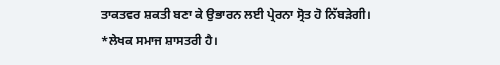ਤਾਕਤਵਰ ਸ਼ਕਤੀ ਬਣਾ ਕੇ ਉਭਾਰਨ ਲਈ ਪ੍ਰੇਰਨਾ ਸ੍ਰੋਤ ਹੋ ਨਿੱਬੜੇਗੀ।
*ਲੇਖਕ ਸਮਾਜ ਸ਼ਾਸਤਰੀ ਹੈ।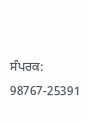ਸੰਪਰਕ: 98767-25391